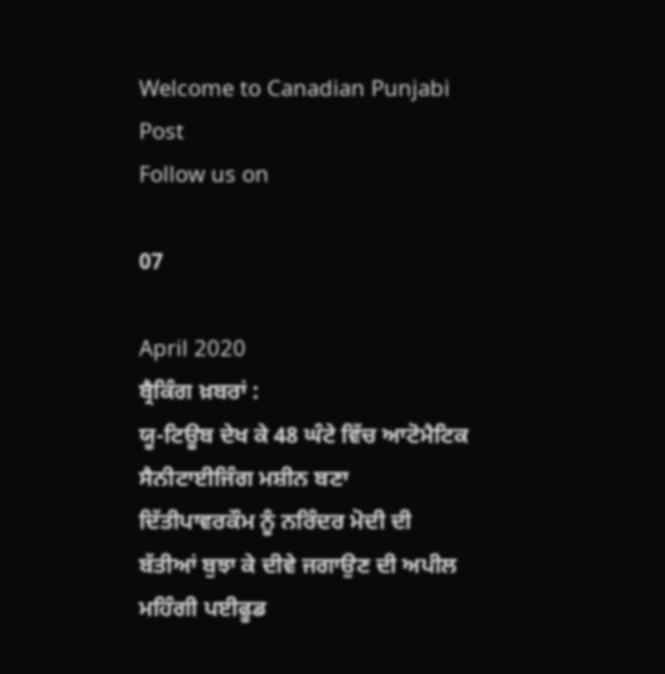Welcome to Canadian Punjabi Post
Follow us on

07

April 2020
ਬ੍ਰੈਕਿੰਗ ਖ਼ਬਰਾਂ :
ਯੂ-ਟਿਊਬ ਦੇਖ ਕੇ 48 ਘੰਟੇ ਵਿੱਚ ਆਟੋਮੈਟਿਕ ਸੈਨੀਟਾਈਜਿੰਗ ਮਸ਼ੀਨ ਬਣਾ ਦਿੱਤੀਪਾਵਰਕੌਮ ਨੂੰ ਨਰਿੰਦਰ ਮੋਦੀ ਦੀ ਬੱਤੀਆਂ ਬੁਝਾ ਕੇ ਦੀਵੇ ਜਗਾਉਣ ਦੀ ਅਪੀਲ ਮਹਿੰਗੀ ਪਈਫੂਡ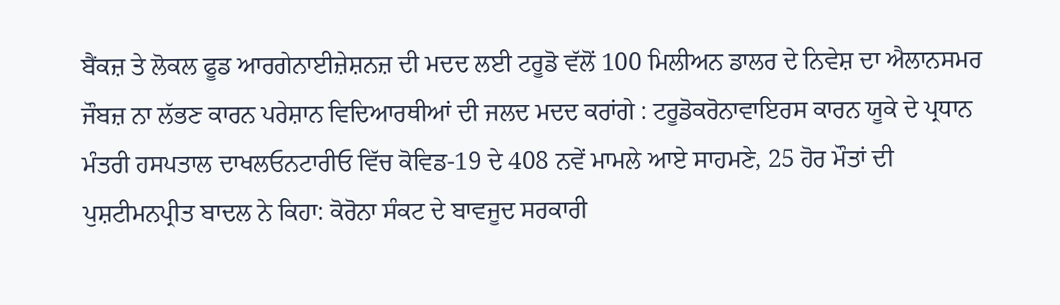ਬੈਂਕਜ਼ ਤੇ ਲੋਕਲ ਫੂਡ ਆਰਗੇਨਾਈਜ਼ੇਸ਼ਨਜ਼ ਦੀ ਮਦਦ ਲਈ ਟਰੂਡੋ ਵੱਲੋਂ 100 ਮਿਲੀਅਨ ਡਾਲਰ ਦੇ ਨਿਵੇਸ਼ ਦਾ ਐਲਾਨਸਮਰ ਜੌਬਜ਼ ਨਾ ਲੱਭਣ ਕਾਰਨ ਪਰੇਸ਼ਾਨ ਵਿਦਿਆਰਥੀਆਂ ਦੀ ਜਲਦ ਮਦਦ ਕਰਾਂਗੇ : ਟਰੂਡੋਕਰੋਨਾਵਾਇਰਸ ਕਾਰਨ ਯੂਕੇ ਦੇ ਪ੍ਰਧਾਨ ਮੰਤਰੀ ਹਸਪਤਾਲ ਦਾਖਲਓਨਟਾਰੀਓ ਵਿੱਚ ਕੋਵਿਡ-19 ਦੇ 408 ਨਵੇਂ ਮਾਮਲੇ ਆਏ ਸਾਹਮਣੇ, 25 ਹੋਰ ਮੌਤਾਂ ਦੀ ਪੁਸ਼ਟੀਮਨਪ੍ਰੀਤ ਬਾਦਲ ਨੇ ਕਿਹਾ: ਕੋਰੋਨਾ ਸੰਕਟ ਦੇ ਬਾਵਜੂਦ ਸਰਕਾਰੀ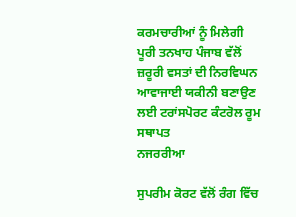ਕਰਮਚਾਰੀਆਂ ਨੂੰ ਮਿਲੇਗੀ ਪੂਰੀ ਤਨਖਾਹ ਪੰਜਾਬ ਵੱਲੋਂ ਜ਼ਰੂਰੀ ਵਸਤਾਂ ਦੀ ਨਿਰਵਿਘਨ ਆਵਾਜਾਈ ਯਕੀਨੀ ਬਣਾਉਣ ਲਈ ਟਰਾਂਸਪੋਰਟ ਕੰਟਰੋਲ ਰੂਮ ਸਥਾਪਤ
ਨਜਰਰੀਆ

ਸੁਪਰੀਮ ਕੋਰਟ ਵੱਲੋਂ ਰੰਗ ਵਿੱਚ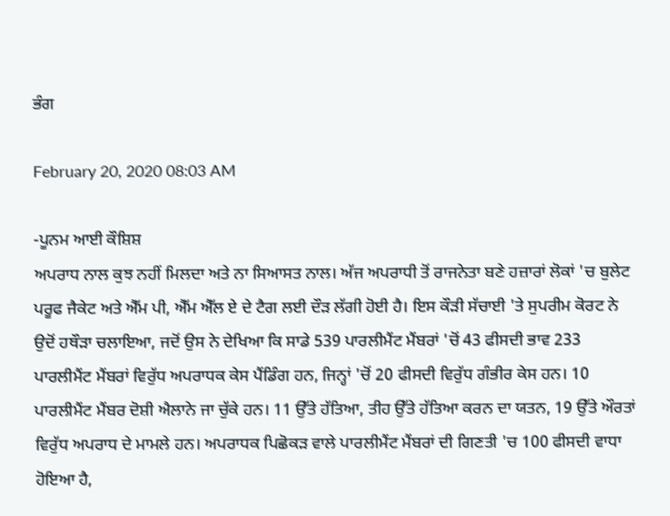ਭੰਗ

February 20, 2020 08:03 AM

-ਪੂਨਮ ਆਈ ਕੌਸ਼ਿਸ਼
ਅਪਰਾਧ ਨਾਲ ਕੁਝ ਨਹੀਂ ਮਿਲਦਾ ਅਤੇ ਨਾ ਸਿਆਸਤ ਨਾਲ। ਅੱਜ ਅਪਰਾਧੀ ਤੋਂ ਰਾਜਨੇਤਾ ਬਣੇ ਹਜ਼ਾਰਾਂ ਲੋਕਾਂ 'ਚ ਬੁਲੇਟ ਪਰੂਫ ਜੈਕੇਟ ਅਤੇ ਐੱਮ ਪੀ, ਐੱਮ ਐੱਲ ਏ ਦੇ ਟੈਗ ਲਈ ਦੌੜ ਲੱਗੀ ਹੋਈ ਹੈ। ਇਸ ਕੌੜੀ ਸੱਚਾਈ 'ਤੇ ਸੁਪਰੀਮ ਕੋਰਟ ਨੇ ਉਦੋਂ ਹਥੌੜਾ ਚਲਾਇਆ, ਜਦੋਂ ਉਸ ਨੇ ਦੇਖਿਆ ਕਿ ਸਾਡੇ 539 ਪਾਰਲੀਮੈਂਟ ਮੈਂਬਰਾਂ 'ਚੋਂ 43 ਫੀਸਦੀ ਭਾਵ 233 ਪਾਰਲੀਮੈਂਟ ਮੈਂਬਰਾਂ ਵਿਰੁੱਧ ਅਪਰਾਧਕ ਕੇਸ ਪੈਂਡਿੰਗ ਹਨ, ਜਿਨ੍ਹਾਂ 'ਚੋਂ 20 ਫੀਸਦੀ ਵਿਰੁੱਧ ਗੰਭੀਰ ਕੇਸ ਹਨ। 10 ਪਾਰਲੀਮੈਂਟ ਮੈਂਬਰ ਦੋਸ਼ੀ ਐਲਾਨੇ ਜਾ ਚੁੱਕੇ ਹਨ। 11 ਉੱਤੇ ਹੱਤਿਆ, ਤੀਹ ਉੱਤੇ ਹੱਤਿਆ ਕਰਨ ਦਾ ਯਤਨ, 19 ਉੱਤੇ ਔਰਤਾਂ ਵਿਰੁੱਧ ਅਪਰਾਧ ਦੇ ਮਾਮਲੇ ਹਨ। ਅਪਰਾਧਕ ਪਿਛੋਕੜ ਵਾਲੇ ਪਾਰਲੀਮੈਂਟ ਮੈਂਬਰਾਂ ਦੀ ਗਿਣਤੀ 'ਚ 100 ਫੀਸਦੀ ਵਾਧਾ ਹੋਇਆ ਹੈ,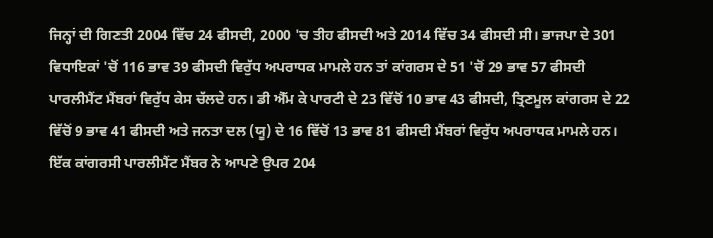ਜਿਨ੍ਹਾਂ ਦੀ ਗਿਣਤੀ 2004 ਵਿੱਚ 24 ਫੀਸਦੀ, 2000 'ਚ ਤੀਹ ਫੀਸਦੀ ਅਤੇ 2014 ਵਿੱਚ 34 ਫੀਸਦੀ ਸੀ। ਭਾਜਪਾ ਦੇ 301 ਵਿਧਾਇਕਾਂ 'ਚੋਂ 116 ਭਾਵ 39 ਫੀਸਦੀ ਵਿਰੁੱਧ ਅਪਰਾਧਕ ਮਾਮਲੇ ਹਨ ਤਾਂ ਕਾਂਗਰਸ ਦੇ 51 'ਚੋਂ 29 ਭਾਵ 57 ਫੀਸਦੀ ਪਾਰਲੀਮੈਂਟ ਮੈਂਬਰਾਂ ਵਿਰੁੱਧ ਕੇਸ ਚੱਲਦੇ ਹਨ। ਡੀ ਐੱਮ ਕੇ ਪਾਰਟੀ ਦੇ 23 ਵਿੱਚੋਂ 10 ਭਾਵ 43 ਫੀਸਦੀ, ਤ੍ਰਿਣਮੂਲ ਕਾਂਗਰਸ ਦੇ 22 ਵਿੱਚੋਂ 9 ਭਾਵ 41 ਫੀਸਦੀ ਅਤੇ ਜਨਤਾ ਦਲ (ਯੂ) ਦੇ 16 ਵਿੱਚੋਂ 13 ਭਾਵ 81 ਫੀਸਦੀ ਮੈਂਬਰਾਂ ਵਿਰੁੱਧ ਅਪਰਾਧਕ ਮਾਮਲੇ ਹਨ।
ਇੱਕ ਕਾਂਗਰਸੀ ਪਾਰਲੀਮੈਂਟ ਮੈਂਬਰ ਨੇ ਆਪਣੇ ਉਪਰ 204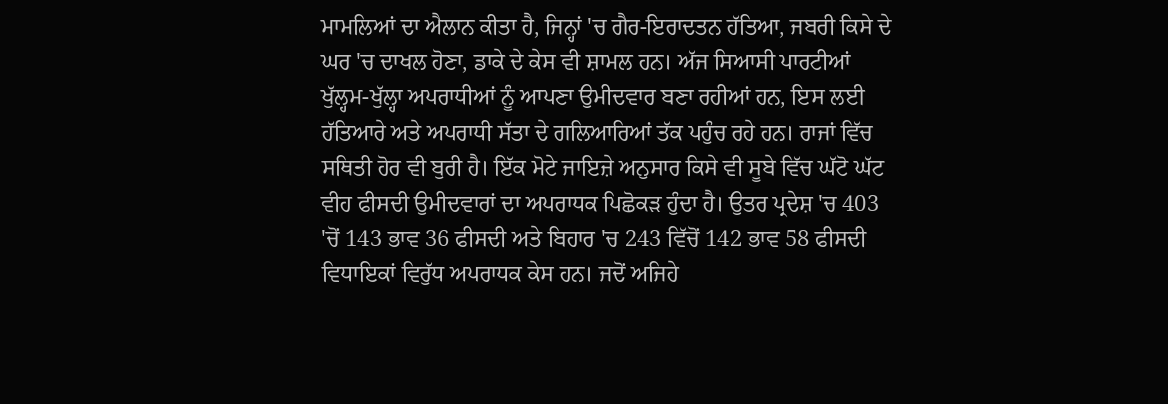ਮਾਮਲਿਆਂ ਦਾ ਐਲਾਨ ਕੀਤਾ ਹੈ, ਜਿਨ੍ਹਾਂ 'ਚ ਗੈਰ-ਇਰਾਦਤਨ ਹੱਤਿਆ, ਜਬਰੀ ਕਿਸੇ ਦੇ ਘਰ 'ਚ ਦਾਖਲ ਹੋਣਾ, ਡਾਕੇ ਦੇ ਕੇਸ ਵੀ ਸ਼ਾਮਲ ਹਨ। ਅੱਜ ਸਿਆਸੀ ਪਾਰਟੀਆਂ ਖੁੱਲ੍ਹਮ-ਖੁੱਲ੍ਹਾ ਅਪਰਾਧੀਆਂ ਨੂੰ ਆਪਣਾ ਉਮੀਦਵਾਰ ਬਣਾ ਰਹੀਆਂ ਹਨ, ਇਸ ਲਈ ਹੱਤਿਆਰੇ ਅਤੇ ਅਪਰਾਧੀ ਸੱਤਾ ਦੇ ਗਲਿਆਰਿਆਂ ਤੱਕ ਪਹੁੰਚ ਰਹੇ ਹਨ। ਰਾਜਾਂ ਵਿੱਚ ਸਥਿਤੀ ਹੋਰ ਵੀ ਬੁਰੀ ਹੈ। ਇੱਕ ਮੋਟੇ ਜਾਇਜ਼ੇ ਅਨੁਸਾਰ ਕਿਸੇ ਵੀ ਸੂਬੇ ਵਿੱਚ ਘੱਟੋ ਘੱਟ ਵੀਹ ਫੀਸਦੀ ਉਮੀਦਵਾਰਾਂ ਦਾ ਅਪਰਾਧਕ ਪਿਛੋਕੜ ਹੁੰਦਾ ਹੈ। ਉਤਰ ਪ੍ਰਦੇਸ਼ 'ਚ 403 'ਚੋਂ 143 ਭਾਵ 36 ਫੀਸਦੀ ਅਤੇ ਬਿਹਾਰ 'ਚ 243 ਵਿੱਚੋਂ 142 ਭਾਵ 58 ਫੀਸਦੀ ਵਿਧਾਇਕਾਂ ਵਿਰੁੱਧ ਅਪਰਾਧਕ ਕੇਸ ਹਨ। ਜਦੋਂ ਅਜਿਹੇ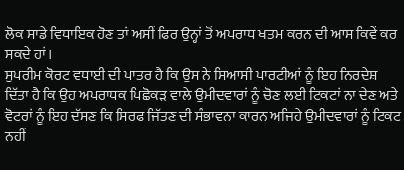ਲੋਕ ਸਾਡੇ ਵਿਧਾਇਕ ਹੋਣ ਤਾਂ ਅਸੀਂ ਫਿਰ ਉਨ੍ਹਾਂ ਤੋਂ ਅਪਰਾਧ ਖਤਮ ਕਰਨ ਦੀ ਆਸ ਕਿਵੇਂ ਕਰ ਸਕਦੇ ਹਾਂ।
ਸੁਪਰੀਮ ਕੋਰਟ ਵਧਾਈ ਦੀ ਪਾਤਰ ਹੈ ਕਿ ਉਸ ਨੇ ਸਿਆਸੀ ਪਾਰਟੀਆਂ ਨੂੰ ਇਹ ਨਿਰਦੇਸ਼ ਦਿੱਤਾ ਹੈ ਕਿ ਉਹ ਅਪਰਾਧਕ ਪਿਛੋਕੜ ਵਾਲੇ ਉਮੀਦਵਾਰਾਂ ਨੂੰ ਚੋਣ ਲਈ ਟਿਕਟਾਂ ਨਾ ਦੇਣ ਅਤੇ ਵੋਟਰਾਂ ਨੂੰ ਇਹ ਦੱਸਣ ਕਿ ਸਿਰਫ ਜਿੱਤਣ ਦੀ ਸੰਭਾਵਨਾ ਕਾਰਨ ਅਜਿਹੇ ਉਮੀਦਵਾਰਾਂ ਨੂੰ ਟਿਕਟ ਨਹੀਂ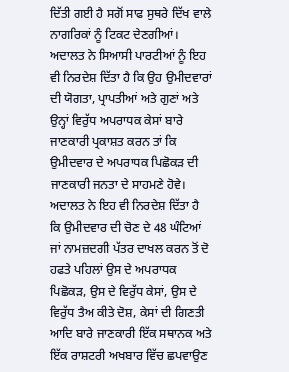ਦਿੱਤੀ ਗਈ ਹੈ ਸਗੋਂ ਸਾਫ ਸੁਥਰੇ ਦਿੱਖ ਵਾਲੇ ਨਾਗਰਿਕਾਂ ਨੂੰ ਟਿਕਟ ਦੇਣਗੀਆਂ। ਅਦਾਲਤ ਨੇ ਸਿਆਸੀ ਪਾਰਟੀਆਂ ਨੂੰ ਇਹ ਵੀ ਨਿਰਦੇਸ਼ ਦਿੱਤਾ ਹੈ ਕਿ ਉਹ ਉਮੀਦਵਾਰਾਂ ਦੀ ਯੋਗਤਾ, ਪ੍ਰਾਪਤੀਆਂ ਅਤੇ ਗੁਣਾਂ ਅਤੇ ਉਨ੍ਹਾਂ ਵਿਰੁੱਧ ਅਪਰਾਧਕ ਕੇਸਾਂ ਬਾਰੇ ਜਾਣਕਾਰੀ ਪ੍ਰਕਾਸ਼ਤ ਕਰਨ ਤਾਂ ਕਿ ਉਮੀਦਵਾਰ ਦੇ ਅਪਰਾਧਕ ਪਿਛੋਕੜ ਦੀ ਜਾਣਕਾਰੀ ਜਨਤਾ ਦੇ ਸਾਹਮਣੇ ਹੋਵੇ। ਅਦਾਲਤ ਨੇ ਇਹ ਵੀ ਨਿਰਦੇਸ਼ ਦਿੱਤਾ ਹੈ ਕਿ ਉਮੀਦਵਾਰ ਦੀ ਚੋਣ ਦੇ 48 ਘੰਟਿਆਂ ਜਾਂ ਨਾਮਜ਼ਦਗੀ ਪੱਤਰ ਦਾਖਲ ਕਰਨ ਤੋਂ ਦੋ ਹਫਤੇ ਪਹਿਲਾਂ ਉਸ ਦੇ ਅਪਰਾਧਕ ਪਿਛੋਕੜ, ਉਸ ਦੇ ਵਿਰੁੱਧ ਕੇਸਾਂ, ਉਸ ਦੇ ਵਿਰੁੱਧ ਤੈਅ ਕੀਤੇ ਦੋਸ਼, ਕੇਸਾਂ ਦੀ ਗਿਣਤੀ ਆਦਿ ਬਾਰੇ ਜਾਣਕਾਰੀ ਇੱਕ ਸਥਾਨਕ ਅਤੇ ਇੱਕ ਰਾਸ਼ਟਰੀ ਅਖਬਾਰ ਵਿੱਚ ਛਪਵਾਉਣ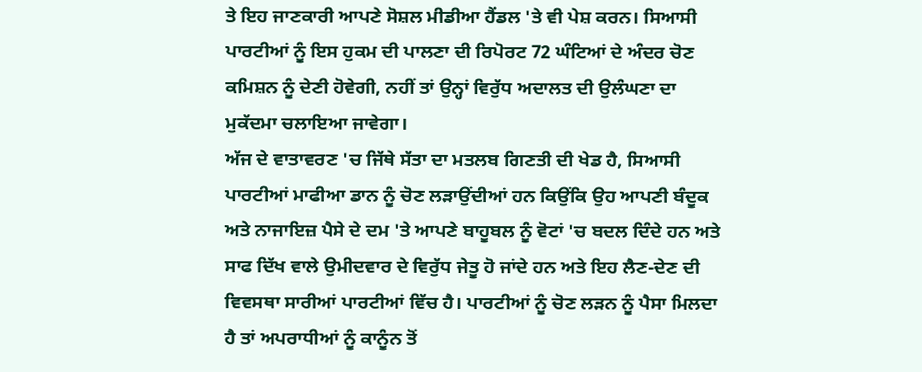ਤੇ ਇਹ ਜਾਣਕਾਰੀ ਆਪਣੇ ਸੋਸ਼ਲ ਮੀਡੀਆ ਹੈਂਡਲ 'ਤੇ ਵੀ ਪੇਸ਼ ਕਰਨ। ਸਿਆਸੀ ਪਾਰਟੀਆਂ ਨੂੰ ਇਸ ਹੁਕਮ ਦੀ ਪਾਲਣਾ ਦੀ ਰਿਪੋਰਟ 72 ਘੰਟਿਆਂ ਦੇ ਅੰਦਰ ਚੋਣ ਕਮਿਸ਼ਨ ਨੂੰ ਦੇਣੀ ਹੋਵੇਗੀ, ਨਹੀਂ ਤਾਂ ਉਨ੍ਹਾਂ ਵਿਰੁੱਧ ਅਦਾਲਤ ਦੀ ਉਲੰਘਣਾ ਦਾ ਮੁਕੱਦਮਾ ਚਲਾਇਆ ਜਾਵੇਗਾ।
ਅੱਜ ਦੇ ਵਾਤਾਵਰਣ 'ਚ ਜਿੱਥੇ ਸੱਤਾ ਦਾ ਮਤਲਬ ਗਿਣਤੀ ਦੀ ਖੇਡ ਹੈ, ਸਿਆਸੀ ਪਾਰਟੀਆਂ ਮਾਫੀਆ ਡਾਨ ਨੂੰ ਚੋਣ ਲੜਾਉਂਦੀਆਂ ਹਨ ਕਿਉਂਕਿ ਉਹ ਆਪਣੀ ਬੰਦੂਕ ਅਤੇ ਨਾਜਾਇਜ਼ ਪੈਸੇ ਦੇ ਦਮ 'ਤੇ ਆਪਣੇ ਬਾਹੂਬਲ ਨੂੰ ਵੋਟਾਂ 'ਚ ਬਦਲ ਦਿੰਦੇ ਹਨ ਅਤੇ ਸਾਫ ਦਿੱਖ ਵਾਲੇ ਉਮੀਦਵਾਰ ਦੇ ਵਿਰੁੱਧ ਜੇਤੂ ਹੋ ਜਾਂਦੇ ਹਨ ਅਤੇ ਇਹ ਲੈਣ-ਦੇਣ ਦੀ ਵਿਵਸਥਾ ਸਾਰੀਆਂ ਪਾਰਟੀਆਂ ਵਿੱਚ ਹੈ। ਪਾਰਟੀਆਂ ਨੂੰ ਚੋਣ ਲੜਨ ਨੂੰ ਪੈਸਾ ਮਿਲਦਾ ਹੈ ਤਾਂ ਅਪਰਾਧੀਆਂ ਨੂੰ ਕਾਨੂੰਨ ਤੋਂ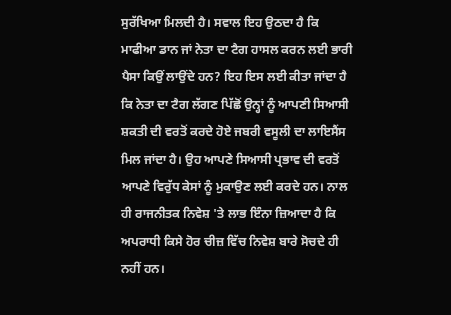ਸੁਰੱਖਿਆ ਮਿਲਦੀ ਹੈ। ਸਵਾਲ ਇਹ ਉਠਦਾ ਹੈ ਕਿ ਮਾਫੀਆ ਡਾਨ ਜਾਂ ਨੇਤਾ ਦਾ ਟੈਗ ਹਾਸਲ ਕਰਨ ਲਈ ਭਾਰੀ ਪੈਸਾ ਕਿਉਂ ਲਾਉਂਦੇ ਹਨ? ਇਹ ਇਸ ਲਈ ਕੀਤਾ ਜਾਂਦਾ ਹੈ ਕਿ ਨੇਤਾ ਦਾ ਟੈਗ ਲੱਗਣ ਪਿੱਛੋਂ ਉਨ੍ਹਾਂ ਨੂੰ ਆਪਣੀ ਸਿਆਸੀ ਸ਼ਕਤੀ ਦੀ ਵਰਤੋਂ ਕਰਦੇ ਹੋਏ ਜਬਰੀ ਵਸੂਲੀ ਦਾ ਲਾਇਸੈਂਸ ਮਿਲ ਜਾਂਦਾ ਹੈ। ਉਹ ਆਪਣੇ ਸਿਆਸੀ ਪ੍ਰਭਾਵ ਦੀ ਵਰਤੋਂ ਆਪਣੇ ਵਿਰੁੱਧ ਕੇਸਾਂ ਨੂੰ ਮੁਕਾਉਣ ਲਈ ਕਰਦੇ ਹਨ। ਨਾਲ ਹੀ ਰਾਜਨੀਤਕ ਨਿਵੇਸ਼ 'ਤੇ ਲਾਭ ਇੰਨਾ ਜ਼ਿਆਦਾ ਹੈ ਕਿ ਅਪਰਾਧੀ ਕਿਸੇ ਹੋਰ ਚੀਜ਼ ਵਿੱਚ ਨਿਵੇਸ਼ ਬਾਰੇ ਸੋਚਦੇ ਹੀ ਨਹੀਂ ਹਨ।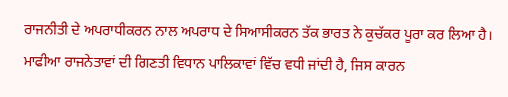ਰਾਜਨੀਤੀ ਦੇ ਅਪਰਾਧੀਕਰਨ ਨਾਲ ਅਪਰਾਧ ਦੇ ਸਿਆਸੀਕਰਨ ਤੱਕ ਭਾਰਤ ਨੇ ਕੁਚੱਕਰ ਪੂਰਾ ਕਰ ਲਿਆ ਹੈ। ਮਾਫੀਆ ਰਾਜਨੇਤਾਵਾਂ ਦੀ ਗਿਣਤੀ ਵਿਧਾਨ ਪਾਲਿਕਾਵਾਂ ਵਿੱਚ ਵਧੀ ਜਾਂਦੀ ਹੈ, ਜਿਸ ਕਾਰਨ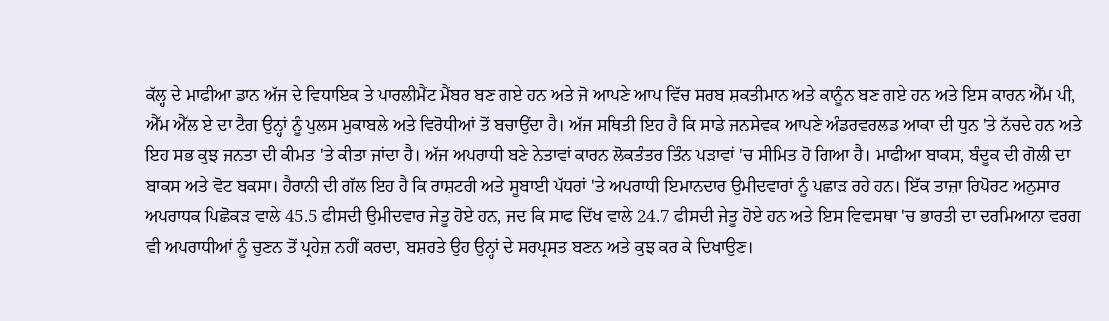ਕੱਲ੍ਹ ਦੇ ਮਾਫੀਆ ਡਾਨ ਅੱਜ ਦੇ ਵਿਧਾਇਕ ਤੇ ਪਾਰਲੀਮੈਂਟ ਮੈਂਬਰ ਬਣ ਗਏ ਹਨ ਅਤੇ ਜੋ ਆਪਣੇ ਆਪ ਵਿੱਚ ਸਰਬ ਸ਼ਕਤੀਮਾਨ ਅਤੇ ਕਾਨੂੰਨ ਬਣ ਗਏ ਹਨ ਅਤੇ ਇਸ ਕਾਰਨ ਐੱਮ ਪੀ, ਐੱਮ ਐੱਲ ਏ ਦਾ ਟੈਗ ਉਨ੍ਹਾਂ ਨੂੰ ਪੁਲਸ ਮੁਕਾਬਲੇ ਅਤੇ ਵਿਰੋਧੀਆਂ ਤੋਂ ਬਚਾਉਂਦਾ ਹੈ। ਅੱਜ ਸਥਿਤੀ ਇਹ ਹੈ ਕਿ ਸਾਡੇ ਜਨਸੇਵਕ ਆਪਣੇ ਅੰਡਰਵਰਲਡ ਆਕਾ ਦੀ ਧੁਨ 'ਤੇ ਨੱਚਦੇ ਹਨ ਅਤੇ ਇਹ ਸਭ ਕੁਝ ਜਨਤਾ ਦੀ ਕੀਮਤ 'ਤੇ ਕੀਤਾ ਜਾਂਦਾ ਹੈ। ਅੱਜ ਅਪਰਾਧੀ ਬਣੇ ਨੇਤਾਵਾਂ ਕਾਰਨ ਲੋਕਤੰਤਰ ਤਿੰਨ ਪੜਾਵਾਂ 'ਚ ਸੀਮਿਤ ਹੋ ਗਿਆ ਹੈ। ਮਾਫੀਆ ਬਾਕਸ, ਬੰਦੂਕ ਦੀ ਗੋਲੀ ਦਾ ਬਾਕਸ ਅਤੇ ਵੋਟ ਬਕਸਾ। ਹੈਰਾਨੀ ਦੀ ਗੱਲ ਇਹ ਹੈ ਕਿ ਰਾਸ਼ਟਰੀ ਅਤੇ ਸੂਬਾਈ ਪੱਧਰਾਂ 'ਤੇ ਅਪਰਾਧੀ ਇਮਾਨਦਾਰ ਉਮੀਦਵਾਰਾਂ ਨੂੰ ਪਛਾੜ ਰਹੇ ਹਨ। ਇੱਕ ਤਾਜ਼ਾ ਰਿਪੋਰਟ ਅਨੁਸਾਰ ਅਪਰਾਧਕ ਪਿਛੋਕੜ ਵਾਲੇ 45.5 ਫੀਸਦੀ ਉਮੀਦਵਾਰ ਜੇਤੂ ਹੋਏ ਹਨ, ਜਦ ਕਿ ਸਾਫ ਦਿੱਖ ਵਾਲੇ 24.7 ਫੀਸਦੀ ਜੇਤੂ ਹੋਏ ਹਨ ਅਤੇ ਇਸ ਵਿਵਸਥਾ 'ਚ ਭਾਰਤੀ ਦਾ ਦਰਮਿਆਨਾ ਵਰਗ ਵੀ ਅਪਰਾਧੀਆਂ ਨੂੰ ਚੁਣਨ ਤੋਂ ਪ੍ਰਹੇਜ਼ ਨਹੀਂ ਕਰਦਾ, ਬਸ਼ਰਤੇ ਉਹ ਉਨ੍ਹਾਂ ਦੇ ਸਰਪ੍ਰਸਤ ਬਣਨ ਅਤੇ ਕੁਝ ਕਰ ਕੇ ਦਿਖਾਉਣ।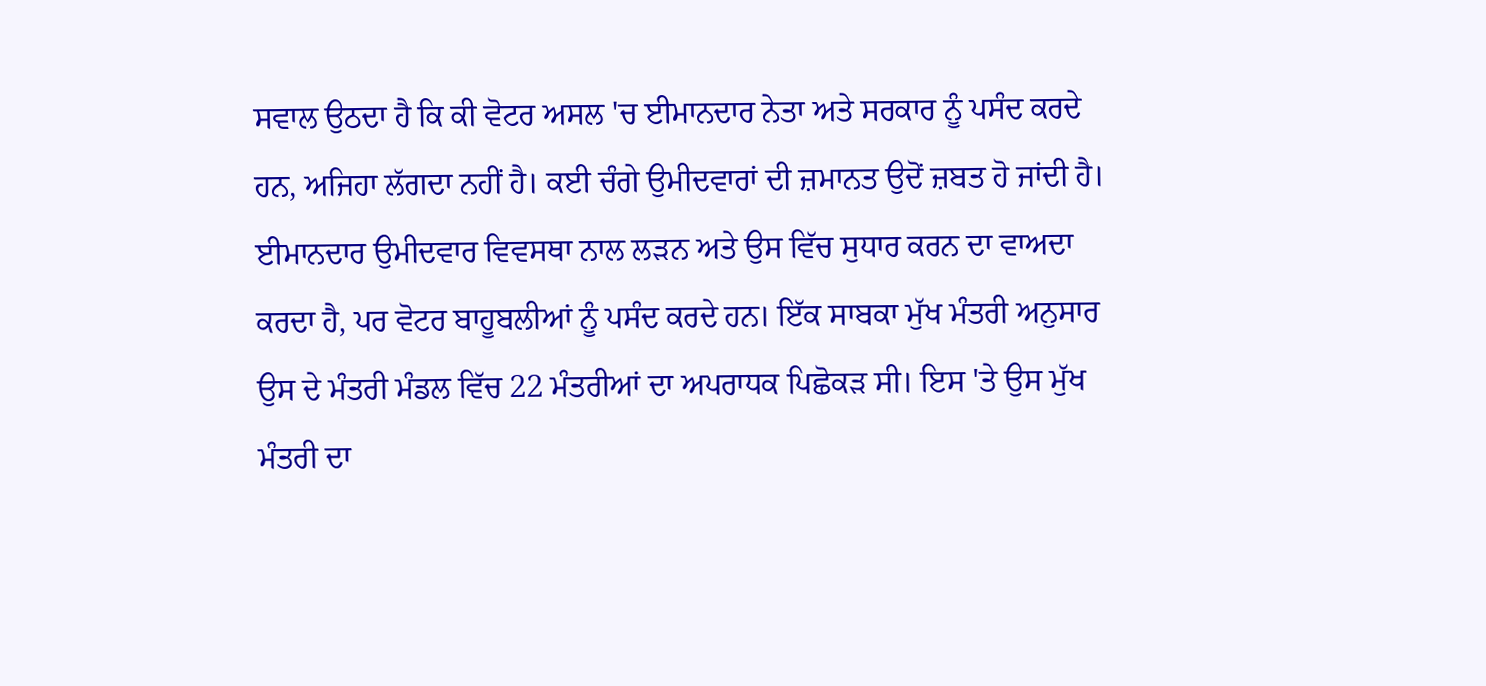ਸਵਾਲ ਉਠਦਾ ਹੈ ਕਿ ਕੀ ਵੋਟਰ ਅਸਲ 'ਚ ਈਮਾਨਦਾਰ ਨੇਤਾ ਅਤੇ ਸਰਕਾਰ ਨੂੰ ਪਸੰਦ ਕਰਦੇ ਹਨ, ਅਜਿਹਾ ਲੱਗਦਾ ਨਹੀਂ ਹੈ। ਕਈ ਚੰਗੇ ਉਮੀਦਵਾਰਾਂ ਦੀ ਜ਼ਮਾਨਤ ਉਦੋਂ ਜ਼ਬਤ ਹੋ ਜਾਂਦੀ ਹੈ। ਈਮਾਨਦਾਰ ਉਮੀਦਵਾਰ ਵਿਵਸਥਾ ਨਾਲ ਲੜਨ ਅਤੇ ਉਸ ਵਿੱਚ ਸੁਧਾਰ ਕਰਨ ਦਾ ਵਾਅਦਾ ਕਰਦਾ ਹੈ, ਪਰ ਵੋਟਰ ਬਾਹੂਬਲੀਆਂ ਨੂੰ ਪਸੰਦ ਕਰਦੇ ਹਨ। ਇੱਕ ਸਾਬਕਾ ਮੁੱਖ ਮੰਤਰੀ ਅਨੁਸਾਰ ਉਸ ਦੇ ਮੰਤਰੀ ਮੰਡਲ ਵਿੱਚ 22 ਮੰਤਰੀਆਂ ਦਾ ਅਪਰਾਧਕ ਪਿਛੋਕੜ ਸੀ। ਇਸ 'ਤੇ ਉਸ ਮੁੱਖ ਮੰਤਰੀ ਦਾ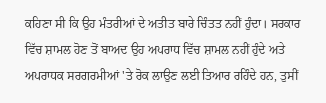ਕਹਿਣਾ ਸੀ ਕਿ ਉਹ ਮੰਤਰੀਆਂ ਦੇ ਅਤੀਤ ਬਾਰੇ ਚਿੰਤਤ ਨਹੀਂ ਹੁੰਦਾ। ਸਰਕਾਰ ਵਿੱਚ ਸ਼ਾਮਲ ਹੋਣ ਤੋਂ ਬਾਅਦ ਉਹ ਅਪਰਾਧ ਵਿੱਚ ਸ਼ਾਮਲ ਨਹੀਂ ਹੁੰਦੇ ਅਤੇ ਅਪਰਾਧਕ ਸਰਗਰਮੀਆਂ 'ਤੇ ਰੋਕ ਲਾਉਣ ਲਈ ਤਿਆਰ ਰਹਿੰਦੇ ਹਨ, ਤੁਸੀਂ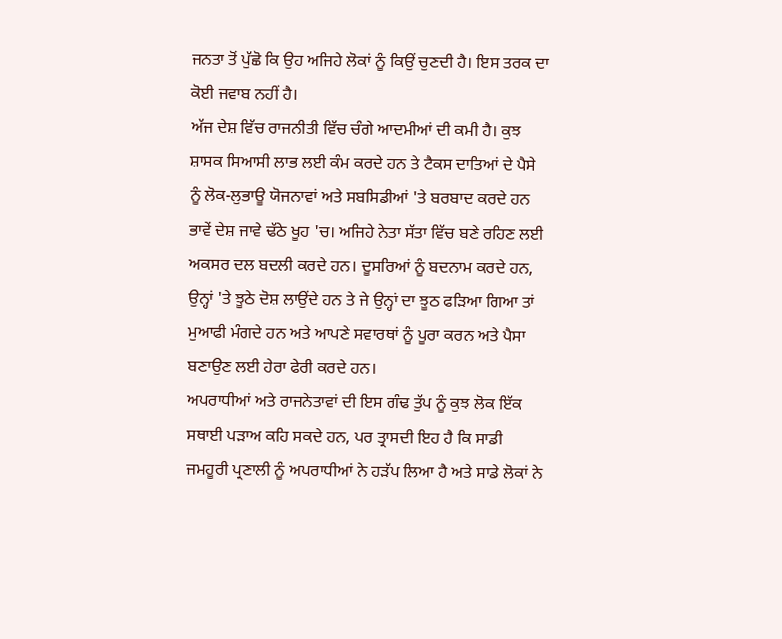ਜਨਤਾ ਤੋਂ ਪੁੱਛੋ ਕਿ ਉਹ ਅਜਿਹੇ ਲੋਕਾਂ ਨੂੰ ਕਿਉਂ ਚੁਣਦੀ ਹੈ। ਇਸ ਤਰਕ ਦਾ ਕੋਈ ਜਵਾਬ ਨਹੀਂ ਹੈ।
ਅੱਜ ਦੇਸ਼ ਵਿੱਚ ਰਾਜਨੀਤੀ ਵਿੱਚ ਚੰਗੇ ਆਦਮੀਆਂ ਦੀ ਕਮੀ ਹੈ। ਕੁਝ ਸ਼ਾਸਕ ਸਿਆਸੀ ਲਾਭ ਲਈ ਕੰਮ ਕਰਦੇ ਹਨ ਤੇ ਟੈਕਸ ਦਾਤਿਆਂ ਦੇ ਪੈਸੇ ਨੂੰ ਲੋਕ-ਲੁਭਾਊ ਯੋਜਨਾਵਾਂ ਅਤੇ ਸਬਸਿਡੀਆਂ 'ਤੇ ਬਰਬਾਦ ਕਰਦੇ ਹਨ ਭਾਵੇਂ ਦੇਸ਼ ਜਾਵੇ ਢੱਠੇ ਖੂਹ 'ਚ। ਅਜਿਹੇ ਨੇਤਾ ਸੱਤਾ ਵਿੱਚ ਬਣੇ ਰਹਿਣ ਲਈ ਅਕਸਰ ਦਲ ਬਦਲੀ ਕਰਦੇ ਹਨ। ਦੂਸਰਿਆਂ ਨੂੰ ਬਦਨਾਮ ਕਰਦੇ ਹਨ, ਉਨ੍ਹਾਂ 'ਤੇ ਝੂਠੇ ਦੋਸ਼ ਲਾਉਂਦੇ ਹਨ ਤੇ ਜੇ ਉਨ੍ਹਾਂ ਦਾ ਝੂਠ ਫੜਿਆ ਗਿਆ ਤਾਂ ਮੁਆਫੀ ਮੰਗਦੇ ਹਨ ਅਤੇ ਆਪਣੇ ਸਵਾਰਥਾਂ ਨੂੰ ਪੂਰਾ ਕਰਨ ਅਤੇ ਪੈਸਾ ਬਣਾਉਣ ਲਈ ਹੇਰਾ ਫੇਰੀ ਕਰਦੇ ਹਨ।
ਅਪਰਾਧੀਆਂ ਅਤੇ ਰਾਜਨੇਤਾਵਾਂ ਦੀ ਇਸ ਗੰਢ ਤੁੱਪ ਨੂੰ ਕੁਝ ਲੋਕ ਇੱਕ ਸਥਾਈ ਪੜਾਅ ਕਹਿ ਸਕਦੇ ਹਨ, ਪਰ ਤ੍ਰਾਸਦੀ ਇਹ ਹੈ ਕਿ ਸਾਡੀ ਜਮਹੂਰੀ ਪ੍ਰਣਾਲੀ ਨੂੰ ਅਪਰਾਧੀਆਂ ਨੇ ਹੜੱਪ ਲਿਆ ਹੈ ਅਤੇ ਸਾਡੇ ਲੋਕਾਂ ਨੇ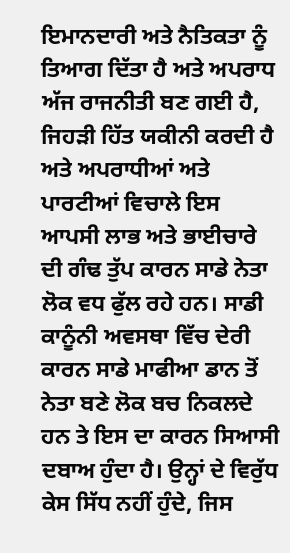ਇਮਾਨਦਾਰੀ ਅਤੇ ਨੈਤਿਕਤਾ ਨੂੰ ਤਿਆਗ ਦਿੱਤਾ ਹੈ ਅਤੇ ਅਪਰਾਧ ਅੱਜ ਰਾਜਨੀਤੀ ਬਣ ਗਈ ਹੈ, ਜਿਹੜੀ ਹਿੱਤ ਯਕੀਨੀ ਕਰਦੀ ਹੈ ਅਤੇ ਅਪਰਾਧੀਆਂ ਅਤੇ ਪਾਰਟੀਆਂ ਵਿਚਾਲੇ ਇਸ ਆਪਸੀ ਲਾਭ ਅਤੇ ਭਾਈਚਾਰੇ ਦੀ ਗੰਢ ਤੁੱਪ ਕਾਰਨ ਸਾਡੇ ਨੇਤਾ ਲੋਕ ਵਧ ਫੁੱਲ ਰਹੇ ਹਨ। ਸਾਡੀ ਕਾਨੂੰਨੀ ਅਵਸਥਾ ਵਿੱਚ ਦੇਰੀ ਕਾਰਨ ਸਾਡੇ ਮਾਫੀਆ ਡਾਨ ਤੋਂ ਨੇਤਾ ਬਣੇ ਲੋਕ ਬਚ ਨਿਕਲਦੇ ਹਨ ਤੇ ਇਸ ਦਾ ਕਾਰਨ ਸਿਆਸੀ ਦਬਾਅ ਹੁੰਦਾ ਹੈ। ਉਨ੍ਹਾਂ ਦੇ ਵਿਰੁੱਧ ਕੇਸ ਸਿੱਧ ਨਹੀਂ ਹੁੰਦੇ, ਜਿਸ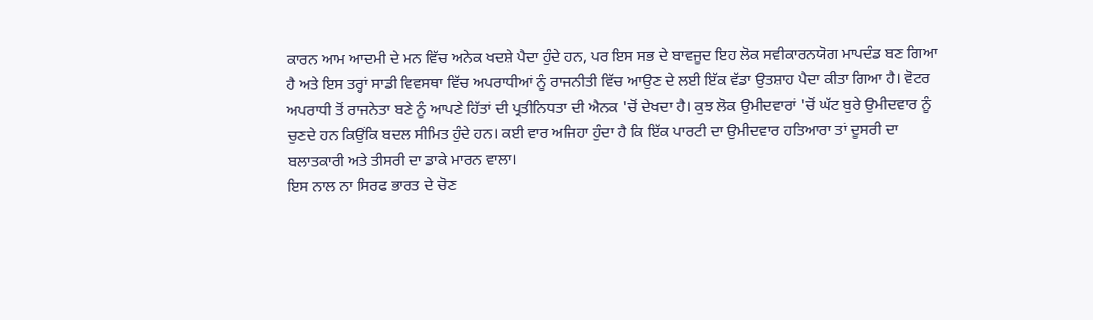ਕਾਰਨ ਆਮ ਆਦਮੀ ਦੇ ਮਨ ਵਿੱਚ ਅਨੇਕ ਖਦਸ਼ੇ ਪੈਦਾ ਹੁੰਦੇ ਹਨ, ਪਰ ਇਸ ਸਭ ਦੇ ਬਾਵਜੂਦ ਇਹ ਲੋਕ ਸਵੀਕਾਰਨਯੋਗ ਮਾਪਦੰਡ ਬਣ ਗਿਆ ਹੈ ਅਤੇ ਇਸ ਤਰ੍ਹਾਂ ਸਾਡੀ ਵਿਵਸਥਾ ਵਿੱਚ ਅਪਰਾਧੀਆਂ ਨੂੰ ਰਾਜਨੀਤੀ ਵਿੱਚ ਆਉਣ ਦੇ ਲਈ ਇੱਕ ਵੱਡਾ ਉਤਸ਼ਾਹ ਪੈਦਾ ਕੀਤਾ ਗਿਆ ਹੈ। ਵੋਟਰ ਅਪਰਾਧੀ ਤੋਂ ਰਾਜਨੇਤਾ ਬਣੇ ਨੂੰ ਆਪਣੇ ਹਿੱਤਾਂ ਦੀ ਪ੍ਰਤੀਨਿਧਤਾ ਦੀ ਐਨਕ 'ਚੋਂ ਦੇਖਦਾ ਹੈ। ਕੁਝ ਲੋਕ ਉਮੀਦਵਾਰਾਂ 'ਚੋਂ ਘੱਟ ਬੁਰੇ ਉਮੀਦਵਾਰ ਨੂੰ ਚੁਣਦੇ ਹਨ ਕਿਉਂਕਿ ਬਦਲ ਸੀਮਿਤ ਹੁੰਦੇ ਹਨ। ਕਈ ਵਾਰ ਅਜਿਹਾ ਹੁੰਦਾ ਹੈ ਕਿ ਇੱਕ ਪਾਰਟੀ ਦਾ ਉਮੀਦਵਾਰ ਹਤਿਆਰਾ ਤਾਂ ਦੂਸਰੀ ਦਾ ਬਲਾਤਕਾਰੀ ਅਤੇ ਤੀਸਰੀ ਦਾ ਡਾਕੇ ਮਾਰਨ ਵਾਲਾ।
ਇਸ ਨਾਲ ਨਾ ਸਿਰਫ ਭਾਰਤ ਦੇ ਚੋਣ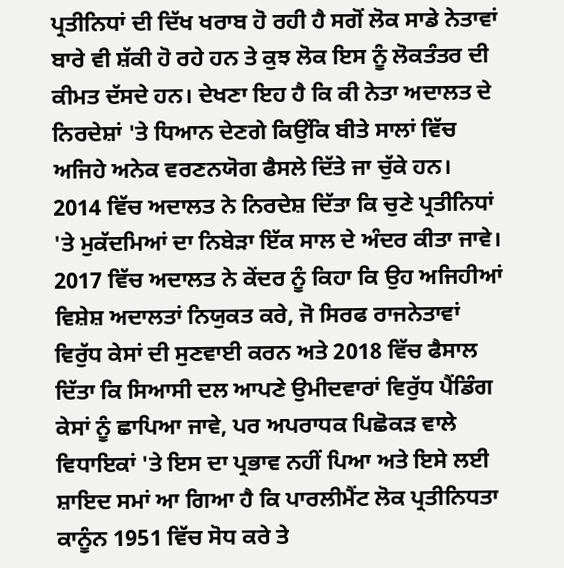ਪ੍ਰਤੀਨਿਧਾਂ ਦੀ ਦਿੱਖ ਖਰਾਬ ਹੋ ਰਹੀ ਹੈ ਸਗੋਂ ਲੋਕ ਸਾਡੇ ਨੇਤਾਵਾਂ ਬਾਰੇ ਵੀ ਸ਼ੱਕੀ ਹੋ ਰਹੇ ਹਨ ਤੇ ਕੁਝ ਲੋਕ ਇਸ ਨੂੰ ਲੋਕਤੰਤਰ ਦੀ ਕੀਮਤ ਦੱਸਦੇ ਹਨ। ਦੇਖਣਾ ਇਹ ਹੈ ਕਿ ਕੀ ਨੇਤਾ ਅਦਾਲਤ ਦੇ ਨਿਰਦੇਸ਼ਾਂ 'ਤੇ ਧਿਆਨ ਦੇਣਗੇ ਕਿਉਂਕਿ ਬੀਤੇ ਸਾਲਾਂ ਵਿੱਚ ਅਜਿਹੇ ਅਨੇਕ ਵਰਣਨਯੋਗ ਫੈਸਲੇ ਦਿੱਤੇ ਜਾ ਚੁੱਕੇ ਹਨ।
2014 ਵਿੱਚ ਅਦਾਲਤ ਨੇ ਨਿਰਦੇਸ਼ ਦਿੱਤਾ ਕਿ ਚੁਣੇ ਪ੍ਰਤੀਨਿਧਾਂ 'ਤੇ ਮੁਕੱਦਮਿਆਂ ਦਾ ਨਿਬੇੜਾ ਇੱਕ ਸਾਲ ਦੇ ਅੰਦਰ ਕੀਤਾ ਜਾਵੇ। 2017 ਵਿੱਚ ਅਦਾਲਤ ਨੇ ਕੇਂਦਰ ਨੂੰ ਕਿਹਾ ਕਿ ਉਹ ਅਜਿਹੀਆਂ ਵਿਸ਼ੇਸ਼ ਅਦਾਲਤਾਂ ਨਿਯੁਕਤ ਕਰੇ, ਜੋ ਸਿਰਫ ਰਾਜਨੇਤਾਵਾਂ ਵਿਰੁੱਧ ਕੇਸਾਂ ਦੀ ਸੁਣਵਾਈ ਕਰਨ ਅਤੇ 2018 ਵਿੱਚ ਫੈਸਾਲ ਦਿੱਤਾ ਕਿ ਸਿਆਸੀ ਦਲ ਆਪਣੇ ਉਮੀਦਵਾਰਾਂ ਵਿਰੁੱਧ ਪੈਂਡਿੰਗ ਕੇਸਾਂ ਨੂੰ ਛਾਪਿਆ ਜਾਵੇ, ਪਰ ਅਪਰਾਧਕ ਪਿਛੋਕੜ ਵਾਲੇ ਵਿਧਾਇਕਾਂ 'ਤੇ ਇਸ ਦਾ ਪ੍ਰਭਾਵ ਨਹੀਂ ਪਿਆ ਅਤੇ ਇਸੇ ਲਈ ਸ਼ਾਇਦ ਸਮਾਂ ਆ ਗਿਆ ਹੈ ਕਿ ਪਾਰਲੀਮੈਂਟ ਲੋਕ ਪ੍ਰਤੀਨਿਧਤਾ ਕਾਨੂੰਨ 1951 ਵਿੱਚ ਸੋਧ ਕਰੇ ਤੇ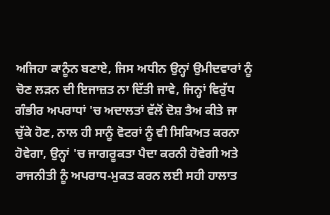ਅਜਿਹਾ ਕਾਨੂੰਨ ਬਣਾਏ, ਜਿਸ ਅਧੀਨ ਉਨ੍ਹਾਂ ਉਮੀਦਵਾਰਾਂ ਨੂੰ ਚੋਣ ਲੜਨ ਦੀ ਇਜਾਜ਼ਤ ਨਾ ਦਿੱਤੀ ਜਾਵੇ, ਜਿਨ੍ਹਾਂ ਵਿਰੁੱਧ ਗੰਭੀਰ ਅਪਰਾਧਾਂ 'ਚ ਅਦਾਲਤਾਂ ਵੱਲੋਂ ਦੋਸ਼ ਤੈਅ ਕੀਤੇ ਜਾ ਚੁੱਕੇ ਹੋਣ, ਨਾਲ ਹੀ ਸਾਨੂੰ ਵੋਟਰਾਂ ਨੂੰ ਵੀ ਸਿਕਿਅਤ ਕਰਨਾ ਹੋਵੇਗਾ, ਉਨ੍ਹਾਂ 'ਚ ਜਾਗਰੂਕਤਾ ਪੈਦਾ ਕਰਨੀ ਹੋਵੇਗੀ ਅਤੇ ਰਾਜਨੀਤੀ ਨੂੰ ਅਪਰਾਧ-ਮੁਕਤ ਕਰਨ ਲਈ ਸਹੀ ਹਾਲਾਤ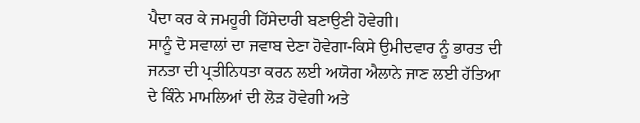ਪੈਦਾ ਕਰ ਕੇ ਜਮਹੂਰੀ ਹਿੱਸੇਦਾਰੀ ਬਣਾਉਣੀ ਹੋਵੇਗੀ।
ਸਾਨੂੰ ਦੋ ਸਵਾਲਾਂ ਦਾ ਜਵਾਬ ਦੇਣਾ ਹੋਵੇਗਾ-ਕਿਸੇ ਉਮੀਦਵਾਰ ਨੂੰ ਭਾਰਤ ਦੀ ਜਨਤਾ ਦੀ ਪ੍ਰਤੀਨਿਧਤਾ ਕਰਨ ਲਈ ਅਯੋਗ ਐਲਾਨੇ ਜਾਣ ਲਈ ਹੱਤਿਆ ਦੇ ਕਿੰਨੇ ਮਾਮਲਿਆਂ ਦੀ ਲੋੜ ਹੋਵੇਗੀ ਅਤੇ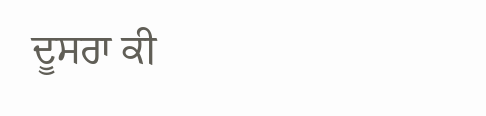ਦੂਸਰਾ ਕੀ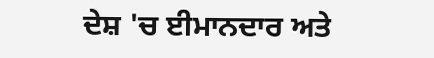ਦੇਸ਼ 'ਚ ਈਮਾਨਦਾਰ ਅਤੇ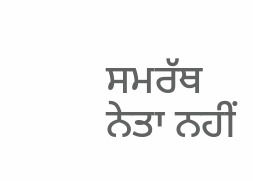ਸਮਰੱਥ ਨੇਤਾ ਨਹੀਂ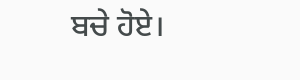ਬਚੇ ਹੋਏ।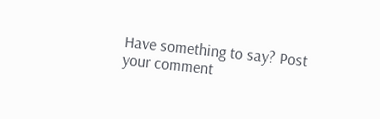Have something to say? Post your comment